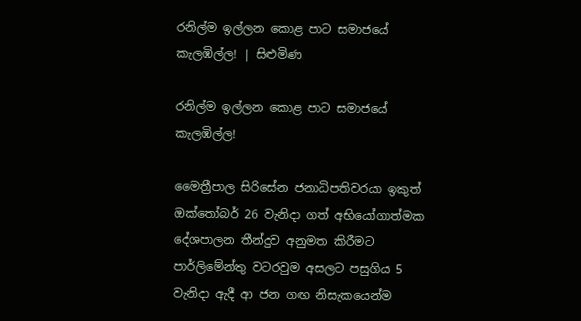රනිල්ම ඉල්ලන කොළ පාට සමාජයේ කැලඹිල්ල! | සිළුමිණ

රනිල්ම ඉල්ලන කොළ පාට සමාජයේ කැලඹිල්ල!

මෛත්‍රීපාල සිරිසේන ජනාධිපතිවරයා ඉකුත් ඔක්තෝබර් 26 වැනිදා ගත් අභියෝගාත්මක දේශපාලන තීන්දුව අනුමත කිරීමට පාර්ලිමේන්තු වටරවුම අසලට පසුගිය 5 වැනිදා ඇදී ආ ජන ගඟ නිසැකයෙන්ම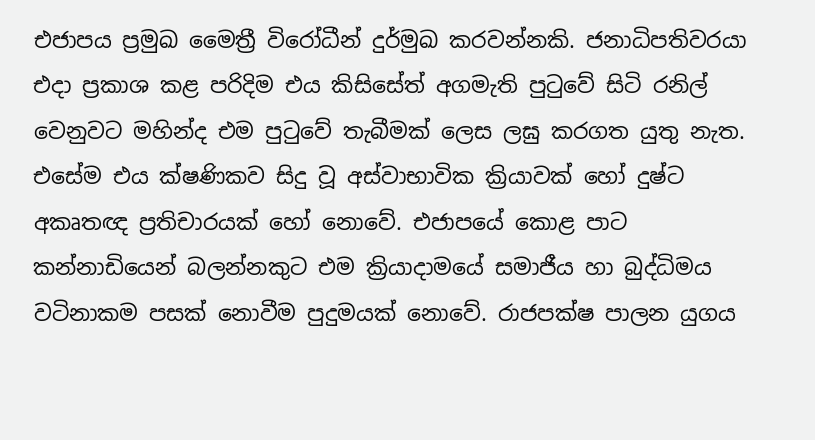එජාපය ප්‍රමුඛ මෛත්‍රී විරෝධීන් දුර්මුඛ කරවන්නකි. ජනාධිපතිවරයා එදා ප්‍රකාශ කළ පරිදිම එය කිසිසේත් අගමැති පුටුවේ සිටි රනිල් වෙනුවට මහින්ද එම පුටුවේ තැබීමක් ලෙස ලඝු කරගත යුතු නැත. එසේම එය ක්ෂණිකව සිදු වූ අස්වාභාවික ක්‍රියාවක් හෝ දුෂ්ට අකෘතඥ ප්‍රතිචාරයක් හෝ නොවේ. එජාපයේ කොළ පාට කන්නාඩියෙන් බලන්නකුට එම ක්‍රියාදාමයේ සමාජීය හා බුද්ධිමය වටිනාකම පසක් නොවීම පුදුමයක් නොවේ. රාජපක්ෂ පාලන යුගය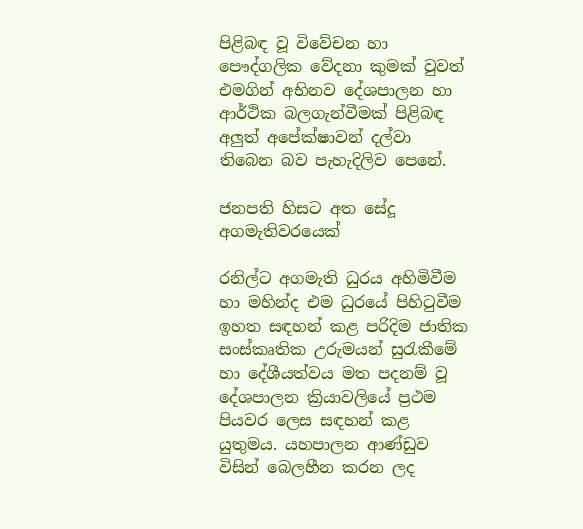පිළිබඳ වූ විවේචන හා පෞද්ගලික වේදනා කුමක් වුවත් එමගින් අභිනව දේශපාලන හා ආර්ථික බලගැන්වීමක් පිළිබඳ අලුත් අපේක්ෂාවන් දල්වා තිබෙන බව පැහැදිලිව පෙනේ.

ජනපති හිසට අත සේදූ අගමැතිවරයෙක්

රනිල්ට අගමැති ධුරය අහිමිවීම හා මහින්ද එම ධුරයේ පිහිටුවීම ඉහත සඳහන් කළ පරිදිම ජාතික සංස්කෘතික උරුමයන් සුරැකීමේ හා දේශීයත්වය මත පදනම් වූ දේශපාලන ක්‍රියාවලියේ ප්‍රථම පියවර ලෙස සඳහන් කළ යුතුමය. යහපාලන ආණ්ඩුව විසින් බෙලහීන කරන ලද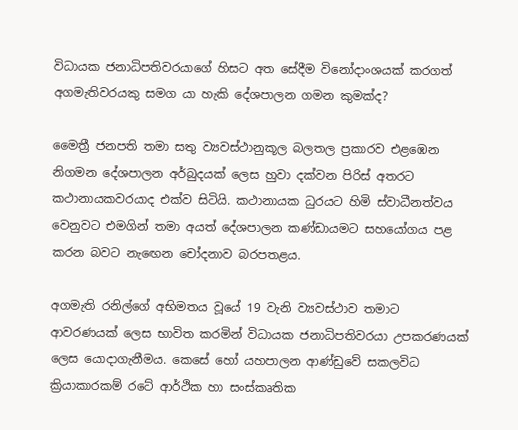විධායක ජනාධිපතිවරයාගේ හිසට අත සේදීම විනෝදාංශයක් කරගත් අගමැතිවරයකු සමග යා හැකි දේශපාලන ගමන කුමක්ද?

මෛත්‍රී ජනපති තමා සතු ව්‍යවස්ථානුකූල බලතල ප්‍රකාරව එළඹෙන නිගමන දේශපාලන අර්බුදයක් ලෙස හුවා දක්වන පිරිස් අතරට කථානායකවරයාද එක්ව සිටියි. කථානායක ධුරයට හිමි ස්වාධීනත්වය වෙනුවට එමගින් තමා අයත් දේශපාලන කණ්ඩායමට සහයෝගය පළ කරන බවට නැ‍ඟෙන චෝදනාව බරපතළය.

අගමැති රනිල්ගේ අභිමතය වූයේ 19 වැනි ව්‍යවස්ථාව තමාට ආවරණයක් ලෙස භාවිත කරමින් විධායක ජනාධිපතිවරයා උපකරණයක් ලෙස යොදාගැනීමය. කෙසේ හෝ යහපාලන ආණ්ඩුවේ සකලවිධ ක්‍රියාකාරකම් රටේ ආර්ථික හා සංස්කෘතික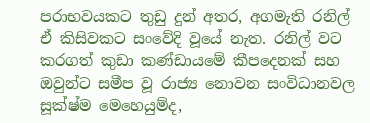පරාභවයකට තුඩු දුන් අතර, අගමැති රනිල් ඒ කිසිවකට සංවේදි වූයේ නැත. රනිල් වට කරගත් කුඩා කණ්ඩායමේ කීපදෙනක් සහ ඔවුන්ට සමීප වූ රාජ්‍ය නොවන සංවිධානවල සූක්ෂ්ම මෙහෙයුම්ද,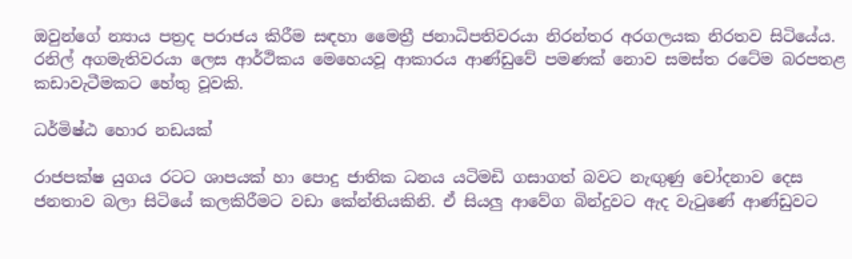ඔවුන්ගේ න්‍යාය පත්‍රද පරාජය කිරීම සඳහා මෛත්‍රී ජනාධිපතිවරයා නිරන්තර අරගලයක නිරතව සිටියේය. රනිල් අගමැතිවරයා ලෙස ආර්ථිකය මෙහෙයවූ ආකාරය ආණ්ඩුවේ පමණක් නොව සමස්ත රටේම බරපතළ කඩාවැටීමකට හේතු වූවකි.

ධර්මිෂ්ඨ හොර නඩයක්

රාජපක්ෂ යුගය රටට ශාපයක් හා පොදු ජාතික ධනය යටිමඩි ගසාගත් බවට නැඟුණු චෝදනාව දෙස ජනතාව බලා සිටියේ කලකිරීමට වඩා කේන්තියකිනි. ඒ සියලු ආවේග බින්දුවට ඇද වැටුණේ ආණ්ඩුවට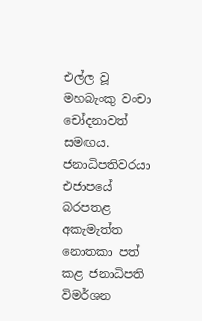එල්ල වූ මහබැංකු වංචා චෝදනාවත් සමඟය. ජනාධිපතිවරයා එජාපයේ බරපතළ අකැමැත්ත නොතකා පත් කළ ජනාධිපති විමර්ශන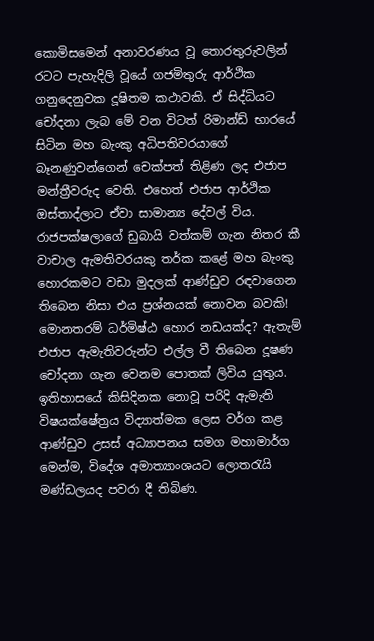කොමිසමෙන් අනාවරණය වූ තොරතුරුවලින් රටට පැහැදිලි වූයේ ගජමිතුරු ආර්ථික ගනුදෙනුවක දූෂිතම කථාවකි. ඒ සිද්ධියට චෝදනා ලැබ මේ වන විටත් රිමාන්ඩ් භාරයේ සිටින මහ බැංකු අධිපතිවරයාගේ බෑනණුවන්ගෙන් චෙක්පත් තිළිණ ලද එජාප මන්ත්‍රීවරුද වෙති. එහෙත් එජාප ආර්ථික ඔස්තාද්ලාට ඒවා සාමාන්‍ය දේවල් විය. රාජපක්ෂලාගේ ඩුබායි වත්කම් ගැන නිතර කී වාචාල ඇමතිවරයකු තර්ක කළේ මහ බැංකු හොරකමට වඩා මුදලක් ආණ්ඩුව රඳවාගෙන තිබෙන නිසා එය ප්‍රශ්නයක් නොවන බවකි! මොනතරම් ධර්මිෂ්ඨ හොර නඩයක්ද? ඇතැම් එජාප ඇමැතිවරුන්ට එල්ල වී තිබෙන දූෂණ චෝදනා ගැන වෙනම පොතක් ලිවිය යුතුය. ඉතිහාසයේ කිසිදිනක නොවූ පරිදි ඇමැති විෂයක්ෂේත්‍රය විද්‍යාත්මක ලෙස වර්ග කළ ආණ්ඩුව උසස් අධ්‍යාපනය සමග මහාමාර්ග මෙන්ම, විදේශ අමාත්‍යාංශයට ලොතරැයි මණ්ඩලයද පවරා දී තිබිණ.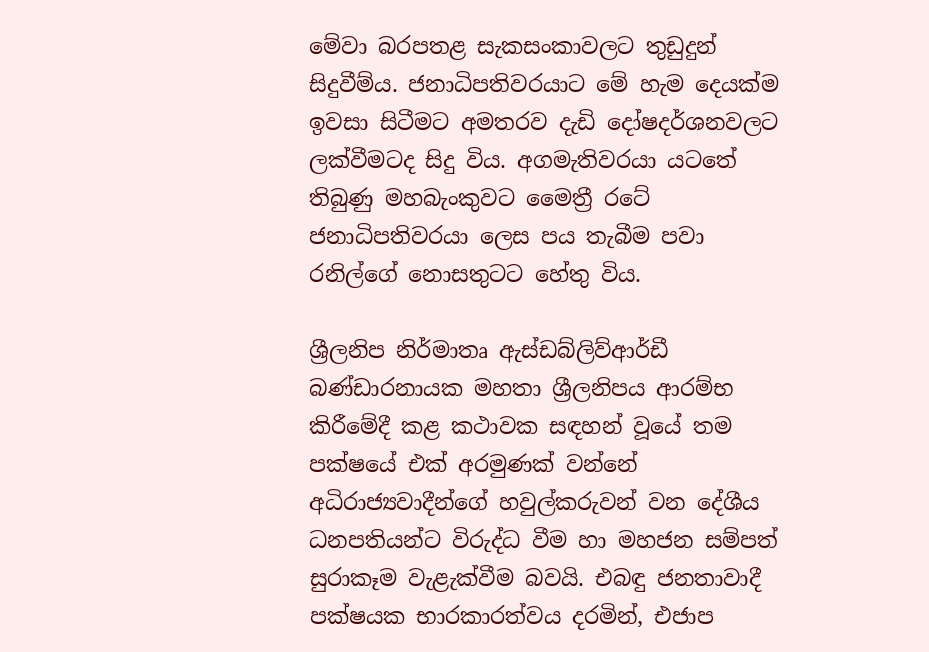මේවා බරපතළ සැකසංකාවලට තුඩුදුන් සිදුවීම්ය. ජනාධිපතිවරයාට මේ හැම දෙයක්ම ඉවසා සිටීමට අමතරව දැඩි දෝෂදර්ශනවලට ලක්වීමටද සිදු විය. අගමැතිවරයා යටතේ තිබුණු මහබැංකුවට මෛත්‍රී රටේ ජනාධිපතිවරයා ලෙස පය තැබීම පවා රනිල්ගේ නොසතුටට හේතු විය.

ශ්‍රීලනිප නිර්මාතෘ ඇස්ඩබ්ලිව්ආර්ඩී බණ්ඩාරනායක මහතා ශ්‍රීලනිපය ආරම්භ කිරීමේදී කළ කථාවක සඳහන් වූයේ තම පක්ෂයේ එක් අරමුණක් වන්නේ අධිරාජ්‍යවාදීන්ගේ හවුල්කරුවන් වන දේශීය ධනපතියන්ට විරුද්ධ වීම හා මහජන සම්පත් සුරාකෑම වැළැක්වීම බවයි. එබඳු ජනතාවාදී පක්ෂයක භාරකාරත්වය දරමින්, එජාප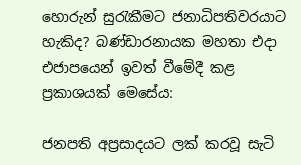හොරුන් සුරැකීමට ජනාධිපතිවරයාට හැකිද? බණ්ඩාරනායක මහතා එදා එජාපයෙන් ඉවත් වීමේදී කළ ප්‍රකාශයක් මෙසේය:

ජනපති අප්‍රසාදයට ලක් කරවූ සැටි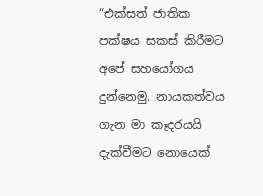“එක්සත් ජාතික පක්ෂය සකස් කිරීමට අපේ සහයෝගය දුන්නෙමු. නායකත්වය ගැන මා කෑදරයයි දැක්වීමට නොයෙක්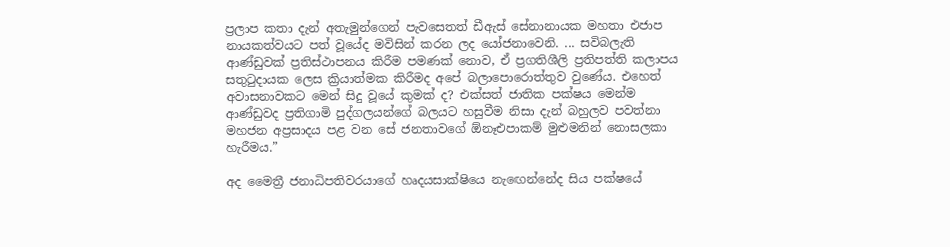ප්‍රලාප කතා දැන් අතැමුන්ගෙන් පැවසෙතත් ඩීඇස් සේනානායක මහතා එජාප නායකත්වයට පත් වූයේද මවිසින් කරන ලද යෝජනාවෙනි. ... සවිබලැති ආණ්ඩුවක් ප්‍රතිස්ථාපනය කිරීම පමණක් නොව, ඒ ප්‍රගතිශීලි ප්‍රතිපත්ති කලාපය සතුටුදායක ලෙස ක්‍රියාත්මක කිරීමද අපේ බලාපොරොත්තුව වුණේය. එහෙත් අවාසනාවකට මෙන් සිදු වූයේ කුමක් ද? එක්සත් ජාතික පක්ෂය මෙන්ම ආණ්ඩුවද ප්‍රතිගාමි පුද්ගලයන්ගේ බලයට හසුවීම නිසා දැන් බහුලව පවත්නා මහජන අප්‍රසාදය පළ වන සේ ජනතාවගේ ඕනෑඑපාකම් මුළුමනින් නොසලකා හැරීමය.”

අද මෛත්‍රී ජනාධිපතිවරයාගේ හෘදයසාක්ෂියෙ නැ‍ඟෙන්නේද සිය පක්ෂයේ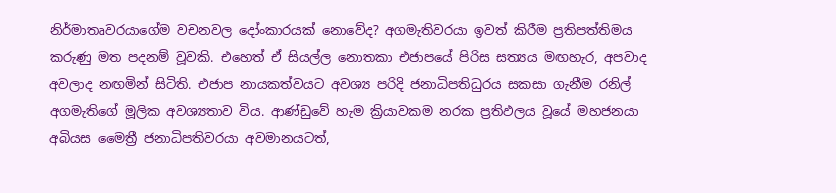නිර්මාතෘවරයාගේම වචනවල දෝංකාරයක් නොවේද? අගමැතිවරයා ඉවත් කිරීම ප්‍රතිපත්තිමය කරුණු මත පදනම් වූවකි. එහෙත් ඒ සියල්ල නොතකා එජාපයේ පිරිස සත්‍යය මඟහැර, අපවාද අවලාද නඟමින් සිටිති. එජාප නායකත්වයට අවශ්‍ය පරිදි ජනාධිපතිධුරය සකසා ගැනීම රනිල් අගමැතිගේ මූලික අවශ්‍යතාව විය. ආණ්ඩුවේ හැම ක්‍රියාවකම නරක ප්‍රතිඵලය වූයේ මහජනයා අබියස මෛත්‍රී ජනාධිපතිවරයා අවමානයටත්,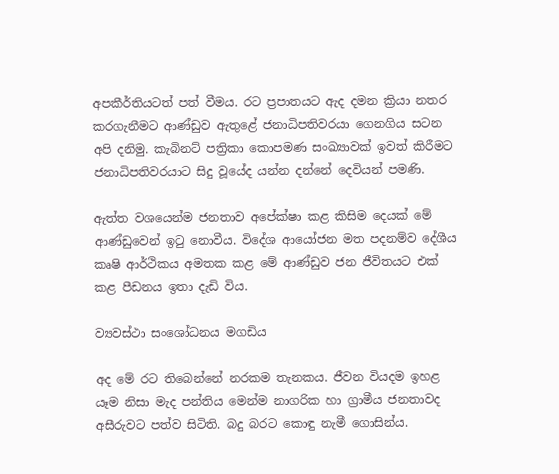අපකීර්තියටත් පත් වීමය. රට ප්‍රපාතයට ඇද දමන ක්‍රියා නතර කරගැනීමට ආණ්ඩුව ඇතුළේ ජනාධිපතිවරයා ගෙනගිය සටන අපි දනිමු. කැබිනට් පත්‍රිකා කොපමණ සංඛ්‍යාවක් ඉවත් කිරීමට ජනාධිපතිවරයාට සිදු වූයේද යන්න දන්නේ දෙවියන් පමණි.

ඇත්ත වශයෙන්ම ජනතාව අපේක්ෂා කළ කිසිම දෙයක් මේ ආණ්ඩුවෙන් ඉටු නොවීය. විදේශ ආයෝජන මත පදනම්ව දේශීය කෘෂි ආර්ථිකය අමතක කළ මේ ආණ්ඩුව ජන ජීවිතයට එක් කළ පීඩනය ඉතා දැඩි විය.

ව්‍යවස්ථා සංශෝධනය මගඩිය

අද මේ රට තිබෙන්නේ නරකම තැනකය. ජීවන වියදම ඉහළ යෑම නිසා මැද පන්තිය මෙන්ම නාගරික හා ග්‍රාමීය ජනතාවද අසීරුවට පත්ව සිටිති. බදු බරට කොඳු නැමී ගොසින්ය.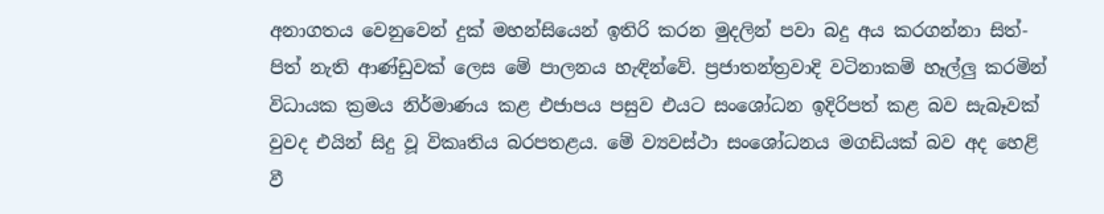අනාගතය වෙනුවෙන් දුක් මහන්සියෙන් ඉතිරි කරන මුදලින් පවා බදු අය කරගන්නා සිත්-පිත් නැති ආණ්ඩුවක් ලෙස මේ පාලනය හැඳින්වේ. ප්‍රජාතන්ත්‍රවාදි වටිනාකම් හෑල්ලු කරමින් විධායක ක්‍රමය නිර්මාණය කළ එජාපය පසුව එයට සංශෝධන ඉදිරිපත් කළ බව සැබෑවක් වුවද එයින් සිදු වූ විකෘතිය බරපතළය. මේ ව්‍යවස්ථා සංශෝධනය මගඩියක් බව අද හෙළි වී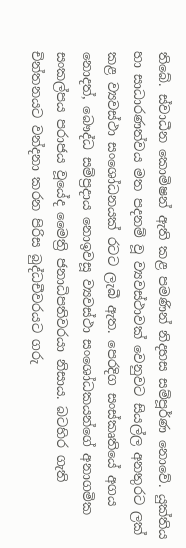තිබේ. ස්වාධීන කොමිෂන් ඇති කළ පමණින් නිදහස සම්පූර්ණ නොවේ. යුක්තිය හා සාධාරණත්වය මත පදනම් වූ ව්‍යවස්ථාවක් වෙනුවට සියල්ල අනතුරට ලක් කළ ව්‍යවස්ථා සංශෝධනයක් රටට ලැබී ඇත. පෙරදිග සංස්කෘතියේ අගය නොදත්, බෞද්ධ සම්ප්‍රදාය නොඉවසූ ව්‍යවස්ථා සංශෝධකයන්ගේ අනාගමික සංකල්පය පරාජය වූයේද මෛත්‍රි ජනාධිපතිවරයා නිසාය. බටහිර ගැති චින්තනයට වන්දනා කරන පිරිස බුද්ධචීවරයට ගරු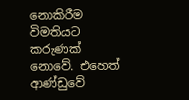නොකිරීම විමතියට කරුණක් නොවේ. එහෙත් ආණ්ඩුවේ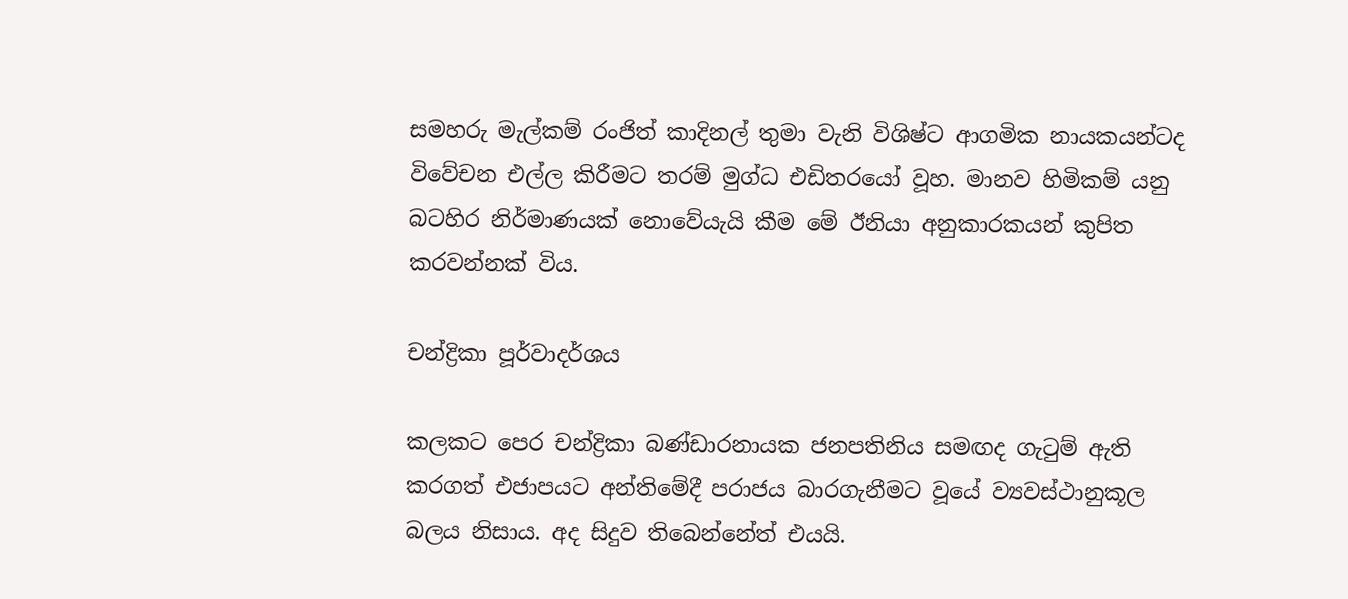සමහරු මැල්කම් රංජිත් කාදිනල් තුමා වැනි විශිෂ්ට ආගමික නායකයන්ටද විවේචන එල්ල කිරීමට තරම් මුග්ධ එඩිතරයෝ වූහ. මානව හිමිකම් යනු බටහිර නිර්මාණයක් නොවේයැයි කීම මේ ඊනියා අනුකාරකයන් කුපිත කරවන්නක් විය.

චන්ද්‍රිකා පූර්වාදර්ශය

කලකට පෙර චන්ද්‍රිකා බණ්ඩාරනායක ජනපතිනිය සමඟද ගැටුම් ඇති කරගත් එජාපයට අන්තිමේදී පරාජය බාරගැනීමට වූයේ ව්‍යවස්ථානුකූල බලය නිසාය. අද සිදුව තිබෙන්නේත් එයයි.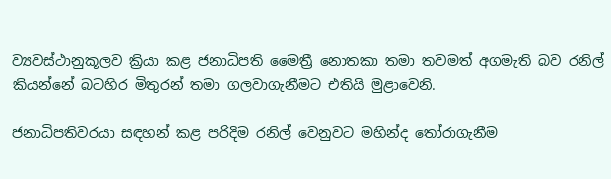ව්‍යවස්ථානුකූලව ක්‍රියා කළ ජනාධිපති මෛත්‍රී නොතකා තමා තවමත් අගමැති බව රනිල් කියන්නේ බටහිර මිතුරන් තමා ගලවාගැනීමට එතියි මුළාවෙනි.

ජනාධිපතිවරයා සඳහන් කළ පරිදිම රනිල් වෙනුවට මහින්ද තෝරාගැනීම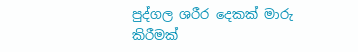පුද්ගල ශරීර දෙකක් මාරු කිරීමක්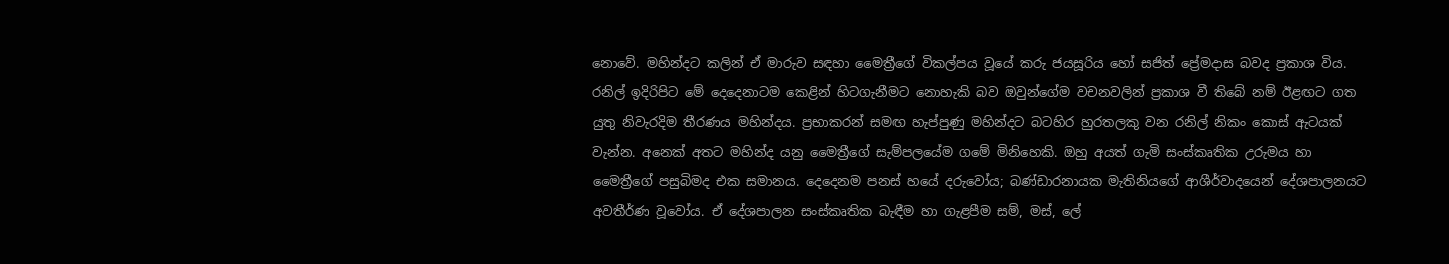නොවේ. මහින්දට කලින් ඒ මාරුව සඳහා මෛත්‍රීගේ විකල්පය වූයේ කරු ජයසූරිය හෝ සජිත් ප්‍රේමදාස බවද ප්‍රකාශ විය. රනිල් ඉදිරිපිට මේ දෙදෙනාටම කෙළින් හිටගැනීමට නොහැකි බව ඔවුන්ගේම වචනවලින් ප්‍රකාශ වී තිබේ නම් ඊළඟට ගත යුතු නිවැරදිම තීරණය මහින්දය. ප්‍රභාකරන් සමඟ හැප්පුණු මහින්දට බටහිර හුරතලකු වන රනිල් නිකං කොස් ඇටයක් වැන්න. අනෙක් අතට මහින්ද යනු මෛත්‍රීගේ සැම්පලයේම ගමේ මිනිහෙකි. ඔහු අයත් ගැමි සංස්කෘතික උරුමය හා මෛත්‍රීගේ පසුබිමද එක සමානය. දෙදෙනම පනස් හයේ දරුවෝය‍; බණ්ඩාරනායක මැතිනියගේ ආශීර්වාදයෙන් දේශපාලනයට අවතීර්ණ වූවෝය. ඒ දේශපාලන සංස්කෘතික බැඳීම හා ගැළපීම සම්, මස්, ලේ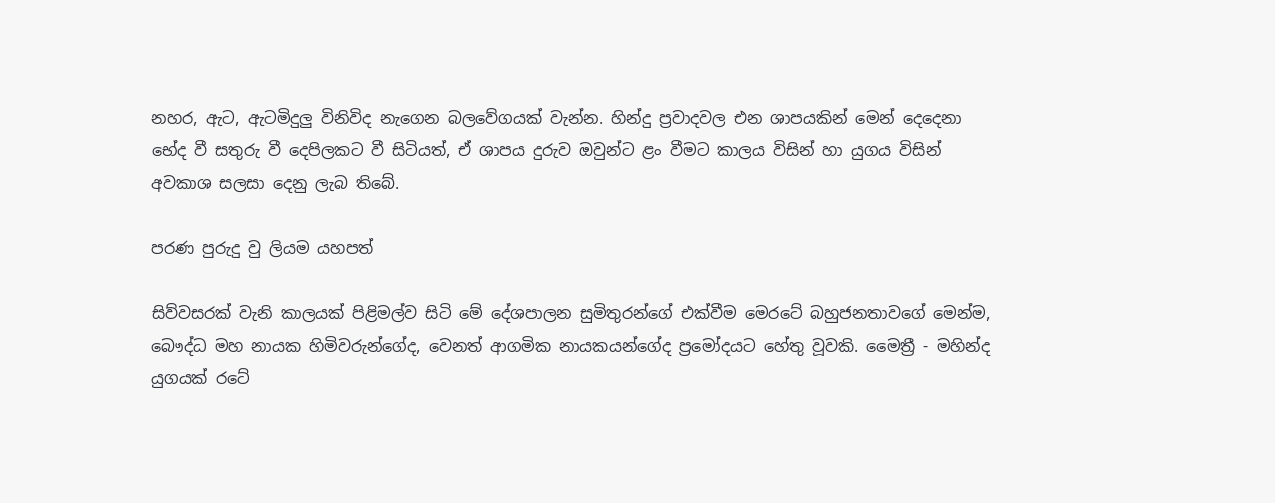නහර, ඇට, ඇටමිදුලු විනිවිද නැගෙන බලවේගයක් වැන්න. හින්දු ප්‍රවාදවල එන ශාපයකින් මෙන් දෙදෙනා භේද වී සතුරු වී දෙපිලකට වී සිටියත්, ඒ ශාපය දුරුව ඔවුන්ට ළං වීමට කාලය විසින් හා යුගය විසින් අවකාශ සලසා දෙනු ලැබ තිබේ.

පරණ පුරුදු වු ලියම යහපත්

සිව්වසරක් වැනි කාලයක් පිළිමල්ව සිටි මේ දේශපාලන සුමිතුරන්ගේ එක්වීම මෙරටේ බහුජනතාවගේ මෙන්ම, බෞද්ධ මහ නායක හිමිවරුන්ගේද, වෙනත් ආගමික නායකයන්ගේද ප්‍රමෝදයට හේතු වූවකි. මෛත්‍රී - මහින්ද යුගයක් රටේ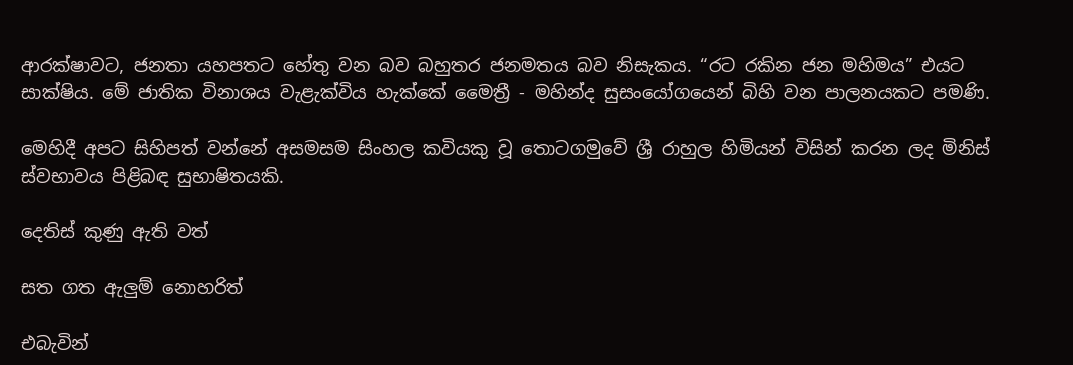ආරක්ෂාවට, ජනතා යහපතට හේතු වන බව බහුතර ජනමතය බව නිසැකය. “රට රකින ජන මහිමය” එයට සාක්ෂිය. මේ ජාතික විනාශය වැළැක්විය හැක්කේ මෛත්‍රී - මහින්ද සුසංයෝගයෙන් බිහි වන පාලනයකට පමණි.

මෙහිදී අපට සිහිපත් වන්නේ අසමසම සිංහල කවියකු වූ තොටගමුවේ ශ්‍රී රාහුල හිමියන් විසින් කරන ලද මිනිස් ස්වභාවය පිළිබඳ සුභාෂිතයකි.

දෙතිස් කුණු ඇති වත්

සත ගත ඇලුම් නොහරිත්

එබැවින්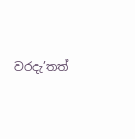වරදැ’තත්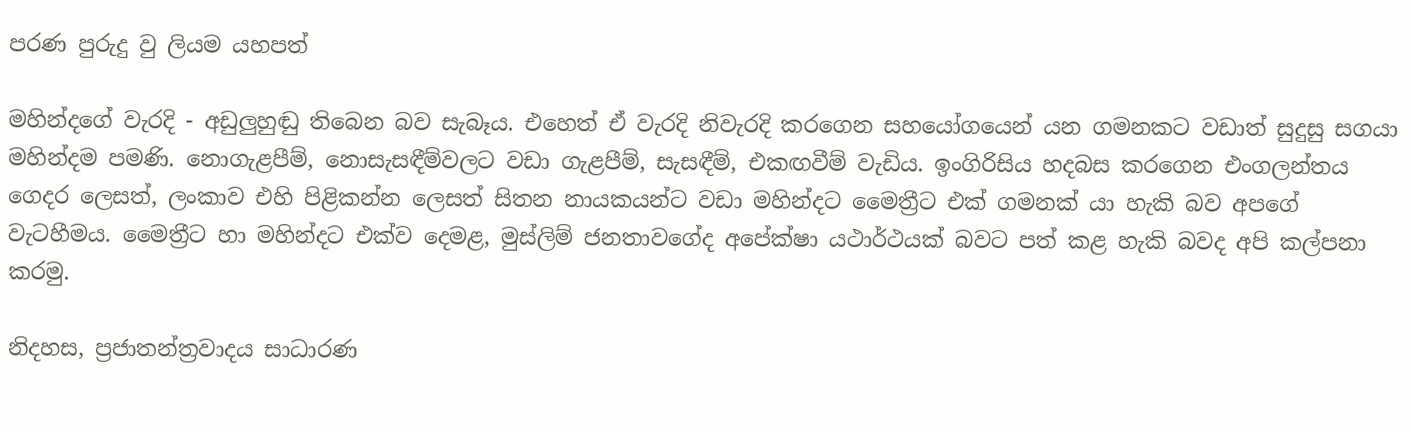පරණ පුරුදු වු ලියම යහපත්

මහින්දගේ වැරදි - අඩුලුහුඬු තිබෙන බව සැබෑය. එහෙත් ඒ වැරදි නිවැරදි කරගෙන සහයෝගයෙන් යන ගමනකට වඩාත් සුදුසු සගයා මහින්දම පමණි. නොගැළපීම්, නොසැසඳීම්වලට වඩා ගැළපීම්, සැසඳීම්, එකඟවීම් වැඩිය. ඉංගිරිසිය හදබස කරගෙන එංගලන්තය ගෙදර ලෙසත්, ලංකාව එහි පිළිකන්න ලෙසත් සිතන නායකයන්ට වඩා මහින්දට මෛත්‍රීට එක් ගමනක් යා හැකි බව අපගේ වැටහීමය. මෛත්‍රීට හා මහින්දට එක්ව දෙමළ, මුස්ලිම් ජනතාවගේද අපේක්ෂා යථාර්ථයක් බවට පත් කළ හැකි බවද අපි කල්පනා කරමු.

නිදහස, ප්‍රජාතන්ත්‍රවාදය සාධාරණ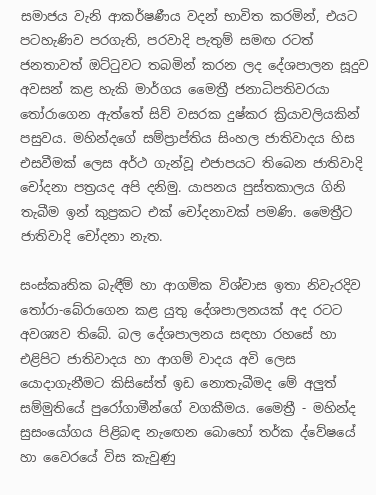සමාජය වැනි ආකර්ෂණීය වදන් භාවිත කරමින්, එයට පටහැණිව පරගැති, පරවාදි පැතුම් සමඟ රටත් ජනතාවත් ඔට්ටුවට තබමින් කරන ලද දේශපාලන සූදුව අවසන් කළ හැකි මාර්ගය මෛත්‍රී ජනාධිපතිවරයා තෝරාගෙන ඇත්තේ සිව් වසරක දුෂ්කර ක්‍රියාවලියකින් පසුවය. මහින්දගේ සම්ප්‍රාප්තිය සිංහල ජාතිවාදය හිස එසවීමක් ලෙස අර්ථ ගැන්වූ එජාපයට තිබෙන ජාතිවාදි චෝදනා පත්‍රයද අපි දනිමු. යාපනය පුස්තකාලය ගිනි තැබීම ඉන් කුප්‍රකට එක් චෝදනාවක් පමණි. මෛත්‍රීට ජාතිවාදි චෝදනා නැත.

සංස්කෘතික බැඳීම් හා ආගමික විශ්වාස ඉතා නිවැරදිව තෝරා-බේරාගෙන කළ යුතු දේශපාලනයක් අද රටට අවශ්‍යව තිබේ. බල දේශපාලනය සඳහා රහසේ හා එළිපිට ජාතිවාදය හා ආගම් වාදය අවි ලෙස යොදාගැනීමට කිසිසේත් ඉඩ නොතැබීමද මේ අලුත් සම්මුතියේ පුරෝගාමීන්ගේ වගකීමය. මෛත්‍රී - මහින්ද සුසංයෝගය පිළිබඳ නැ‍ඟෙන බොහෝ තර්ක ද්වේෂයේ හා වෛරයේ විස කැවුණු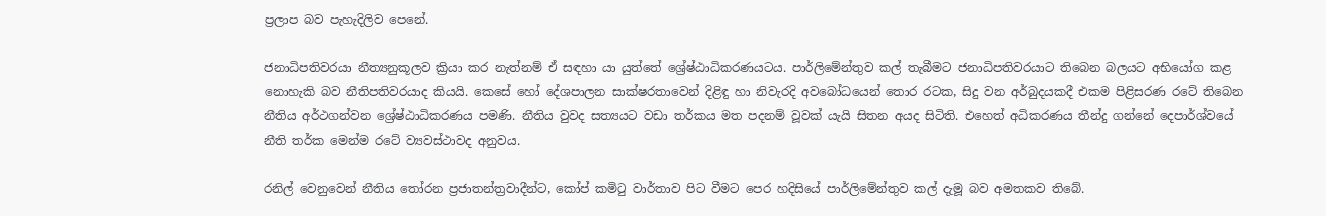ප්‍රලාප බව පැහැදිලිව පෙනේ.

ජනාධිපතිවරයා නීත්‍යනුකූලව ක්‍රියා කර නැත්නම් ඒ සඳහා යා යුත්තේ ශ්‍රේෂ්ඨාධිකරණයටය. පාර්ලිමේන්තුව කල් තැබීමට ජනාධිපතිවරයාට තිබෙන බලයට අභියෝග කළ නොහැකි බව නීතිපතිවරයාද කියයි. කෙසේ හෝ දේශපාලන සාක්ෂරතාවෙන් දිළිඳු හා නිවැරදි අවබෝධයෙන් තොර රටක, සිදු වන අර්බුදයකදී එකම පිළිසරණ රටේ තිබෙන නීතිය අර්ථගන්වන ශ්‍රේෂ්ඨාධිකරණය පමණි. නීතිය වුවද සත්‍යයට වඩා තර්කය මත පදනම් වූවක් යැයි සිතන අයද සිටිති. එහෙත් අධිකරණය තීන්දු ගන්නේ දෙපාර්ශ්වයේ නීති තර්ක මෙන්ම රටේ ව්‍යවස්ථාවද අනුවය.

රනිල් වෙනුවෙන් නීතිය තෝරන ප්‍රජාතන්ත්‍රවාදීන්ට, කෝප් කමිටු වාර්තාව පිට වීමට පෙර හදිසියේ පාර්ලිමේන්තුව කල් දැමූ බව අමතකව තිබේ.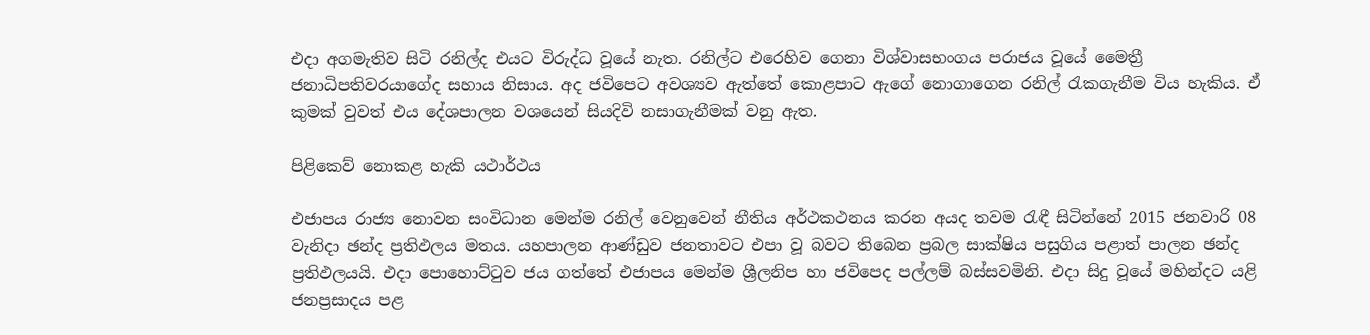එදා අගමැතිව සිටි රනිල්ද එයට විරුද්ධ වූයේ නැත. රනිල්ට එරෙහිව ගෙනා විශ්වාසභංගය පරාජය වූයේ මෛත්‍රී ජනාධිපතිවරයාගේද සහාය නිසාය. අද ජවිපෙට අවශ්‍යව ඇත්තේ කොළපාට ඇගේ නොගාගෙන රනිල් රැකගැනීම විය හැකිය. ඒ කුමක් වුවත් එය දේශපාලන වශයෙන් සියදිවි නසාගැනීමක් වනු ඇත.

පිළිකෙව් නොකළ හැකි යථාර්ථය

එජාපය රාජ්‍ය නොවන සංවිධාන මෙන්ම රනිල් වෙනුවෙන් නීතිය අර්ථකථනය කරන අයද තවම රැඳී සිටින්නේ 2015 ජනවාරි 08 වැනිදා ඡන්ද ප්‍රතිඵලය මතය. යහපාලන ආණ්ඩුව ජනතාවට එපා වූ බවට තිබෙන ප්‍රබල සාක්ෂිය පසුගිය පළාත් පාලන ඡන්ද ප්‍රතිඵලයයි. එදා පොහොට්ටුව ජය ගත්තේ එජාපය මෙන්ම ශ්‍රීලනිප හා ජවිපෙද පල්ලම් බස්සවමිනි. එදා සිදු වූයේ මහින්දට යළි ජනප්‍රසාදය පළ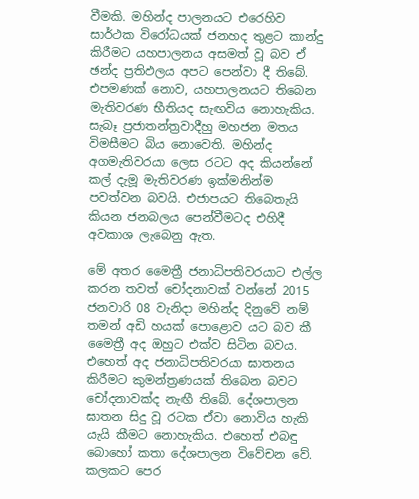වීමකි. මහින්ද පාලනයට එරෙහිව සාර්ථක විරෝධයක් ජනහද තුළට කාන්දු කිරීමට යහපාලනය අසමත් වූ බව ඒ ඡන්ද ප්‍රතිඵලය අපට පෙන්වා දී තිබේ. එපමණක් නොව, යහපාලනයට තිබෙන මැතිවරණ භීතියද සැඟවිය නොහැකිය. සැබෑ ප්‍රජාතන්ත්‍රවාදීහු මහජන මතය විමසීමට බිය නොවෙති. මහින්ද අගමැතිවරයා ලෙස රටට අද කියන්නේ කල් දැමූ මැතිවරණ ඉක්මනින්ම පවත්වන බවයි. එජාපයට තිබෙතැයි කියන ජනබලය පෙන්වීමටද එහිදී අවකාශ ලැබෙනු ඇත.

මේ අතර මෛත්‍රී ජනාධිපතිවරයාට එල්ල කරන තවත් චෝදනාවක් වන්නේ 2015 ජනවාරි 08 වැනිදා මහින්ද දිනුවේ නම් තමන් අඩි හයක් පොළොව යට බව කී මෛත්‍රී අද ඔහුට එක්ව සිටින බවය. එහෙත් අද ජනාධිපතිවරයා ඝාතනය කිරීමට කුමන්ත්‍රණයක් තිබෙන බවට චෝදනාවක්ද නැඟී තිබේ. දේශපාලන ඝාතන සිදු වූ රටක ඒවා නොවිය හැකි යැයි කීමට නොහැකිය. එහෙත් එබඳු බොහෝ කතා දේශපාලන විවේචන වේ. කලකට පෙර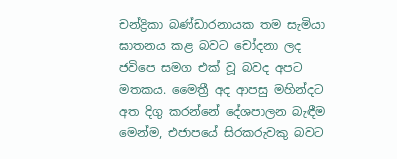චන්ද්‍රිකා බණ්ඩාරනායක තම සැමියා ඝාතනය කළ බවට චෝදනා ලද ජවිපෙ සමග එක් වූ බවද අපට මතකය. මෛත්‍රී අද ආපසු මහින්දට අත දිගු කරන්නේ දේශපාලන බැඳීම මෙන්ම, එජාපයේ සිරකරුවකු බවට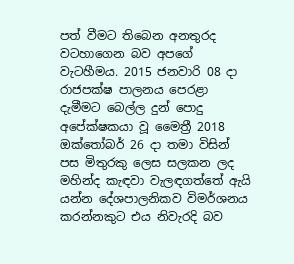පත් වීමට තිබෙන අනතුරද වටහාගෙන බව අපගේ වැටහීමය. 2015 ජනවාරි 08 දා රාජපක්ෂ පාලනය පෙරළා දැමීමට බෙල්ල දුන් පොදු අපේක්ෂකයා වූ මෛත්‍රී 2018 ඔක්තෝබර් 26 දා තමා විසින් පස මිතුරකු ලෙස සලකන ලද මහින්ද කැඳවා වැලඳගත්තේ ඇයි යන්න දේශපාලනිකව විමර්ශනය කරන්නකුට එය නිවැරදි බව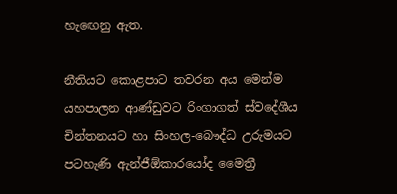හැඟෙනු ඇත.

නීතියට කොළපාට තවරන අය මෙන්ම යහපාලන ආණ්ඩුවට රිංගාගත් ස්වදේශීය චින්තනයට හා සිංහල-බෞද්ධ උරුමයට පටහැණි ඇන්ජීඕකාරයෝද මෛත්‍රී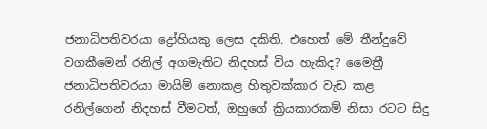ජනාධිපතිවරයා ද්‍රෝහියකු ලෙස දකිති. එහෙත් මේ තීන්දුවේ වගකීමෙන් රනිල් අගමැතිට නිදහස් විය හැකිද? මෛත්‍රී ජනාධිපතිවරයා මායිම් නොකළ හිතුවක්කාර වැඩ කළ රනිල්ගෙන් නිදහස් වීමටත්, ඔහුගේ ක්‍රියකාරකම් නිසා රටට සිදු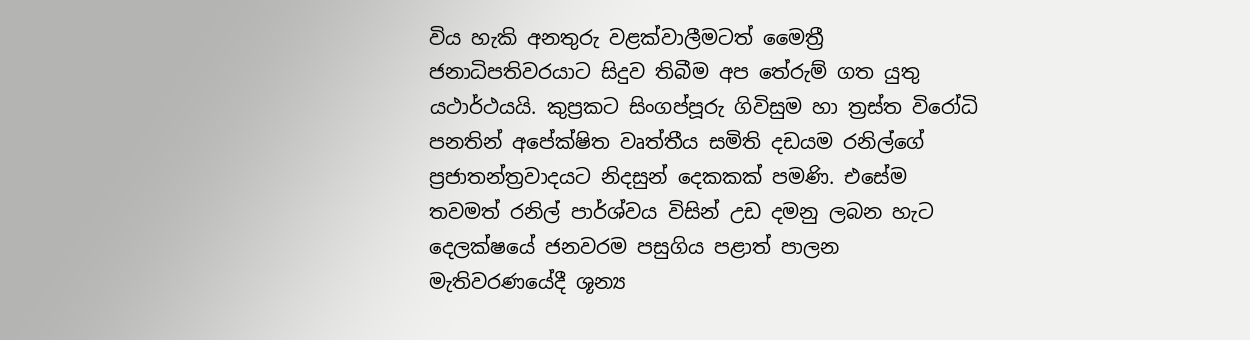විය හැකි අනතුරු වළක්වාලීමටත් මෛත්‍රී ජනාධිපතිවරයාට සිදුව තිබීම අප තේරුම් ගත යුතු යථාර්ථයයි. කුප්‍රකට සිංගප්පූරු ගිවිසුම හා ත්‍රස්ත විරෝධි පනතින් අපේක්ෂිත වෘත්තීය සමිති දඩයම රනිල්ගේ ප්‍රජාතන්ත්‍රවාදයට නිදසුන් දෙකකක් පමණි. එසේම තවමත් රනිල් පාර්ශ්වය විසින් උඩ දමනු ලබන හැට දෙලක්ෂයේ ජනවරම පසුගිය පළාත් පාලන මැතිවරණයේදී ශූන්‍ය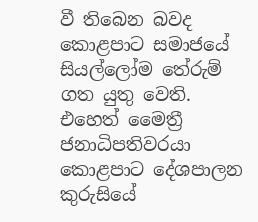වී තිබෙන බවද කොළපාට සමාජයේ සියල්ලෝම තේරුම් ගත යුතු වෙති. එහෙත් මෛත්‍රී ජනාධිපතිවරයා කොළපාට දේශපාලන කුරුසියේ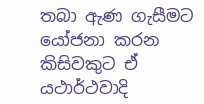තබා ඇණ ගැසීමට යෝජනා කරන කිසිවකුට ඒ යථාර්ථවාදි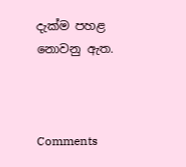දැක්ම පහළ නොවනු ඇත.



Comments